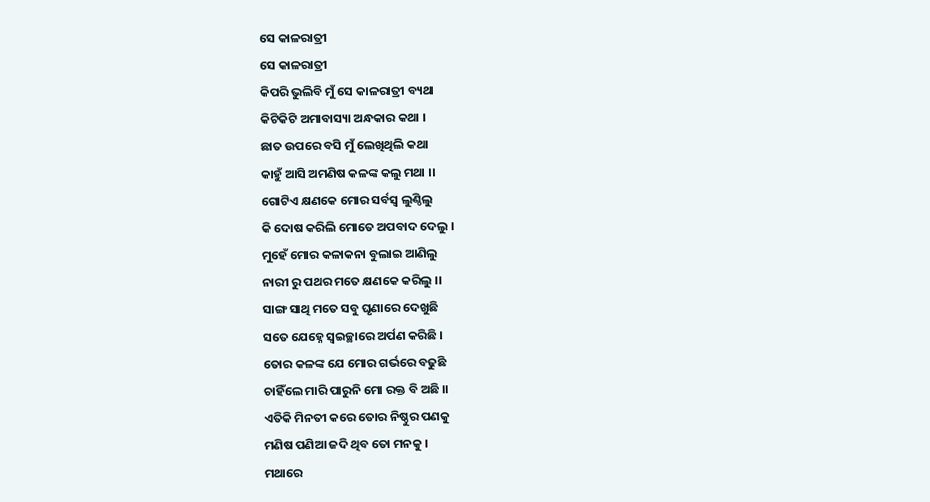ସେ କାଳରାତ୍ରୀ
ସେ କାଳରାତ୍ରୀ
କିପରି ଭୁଲିବି ମୁଁ ସେ କାଳରାତ୍ରୀ ବ୍ୟଥା
କିଟିକିଟି ଅମାବାସ୍ୟା ଅନ୍ଧକାର କଥା ।
ଛାତ ଉପରେ ବସି ମୁଁ ଲେଖିଥିଲି କଥା
କାହୁଁ ଆସି ଅମଣିଷ କଳଙ୍କ କଲୁ ମଥା ।।
ଗୋଟିଏ କ୍ଷଣକେ ମୋର ସର୍ବସ୍ଵ ଲୁଣ୍ଠିଲୁ
କି ଦୋଷ କରିଲି ମୋତେ ଅପବାଦ ଦେଲୁ ।
ମୁହେଁ ମୋର କଳାକନା ବୁଲାଇ ଆଣିଲୁ
ନାରୀ ରୁ ପଥର ମତେ କ୍ଷଣକେ କରିଲୁ ।।
ସାଙ୍ଗ ସାଥି ମତେ ସବୁ ଘୃଣାରେ ଦେଖୁଛି
ସତେ ଯେହ୍ନେ ସ୍ବଇଚ୍ଛାରେ ଅର୍ପଣ କରିଛି ।
ତୋର କଳଙ୍କ ଯେ ମୋର ଗର୍ଭରେ ବଢୁଛି
ଚାହିଁଲେ ମାରି ପାରୁନି ମୋ ରକ୍ତ ବି ଅଛି ।।
ଏତିକି ମିନତୀ କରେ ତୋର ନିଷ୍ଠୁର ପଣକୁ
ମଣିଷ ପଣିଆ ଜଦି ଥିବ ତୋ ମନକୁ ।
ମଥାରେ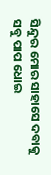ସିନ୍ଦୁର ମୋର ସାହାସେ ଦବାକୁ
ସବୁ ପାପ ଧୋଇ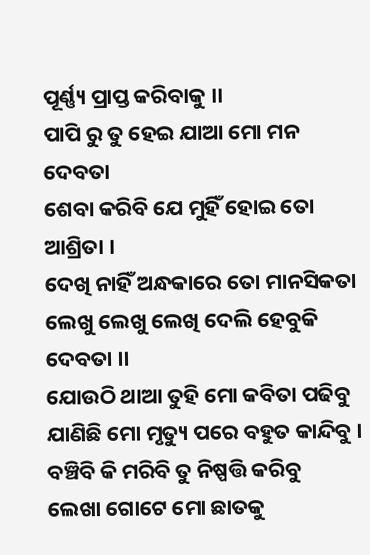ପୂର୍ଣ୍ଣ୍ୟ ପ୍ରାପ୍ତ କରିବାକୁ ।।
ପାପି ରୁ ତୁ ହେଇ ଯାଆ ମୋ ମନ ଦେବତା
ଶେବା କରିବି ଯେ ମୁହିଁ ହୋଇ ତୋ ଆଶ୍ରିତା ।
ଦେଖି ନାହିଁ ଅନ୍ଧକାରେ ତୋ ମାନସିକତା
ଲେଖୁ ଲେଖୁ ଲେଖି ଦେଲି ହେବୁକି ଦେବତା ।।
ଯୋଉଠି ଥାଆ ତୁହି ମୋ କବିତା ପଢିବୁ
ଯାଣିଛି ମୋ ମୃତ୍ୟୁ ପରେ ବହୁତ କାନ୍ଦିବୁ ।
ବଞ୍ଚିବି କି ମରିବି ତୁ ନିଷ୍ପତ୍ତି କରିବୁ
ଲେଖା ଗୋଟେ ମୋ ଛାତକୁ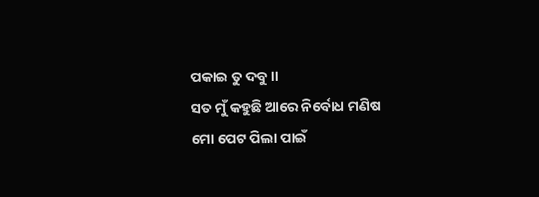ପକାଇ ତୁ ଦବୁ ।।
ସତ ମୁଁ କହୁଛି ଆରେ ନିର୍ବୋଧ ମଣିଷ
ମୋ ପେଟ ପିଲା ପାଇଁ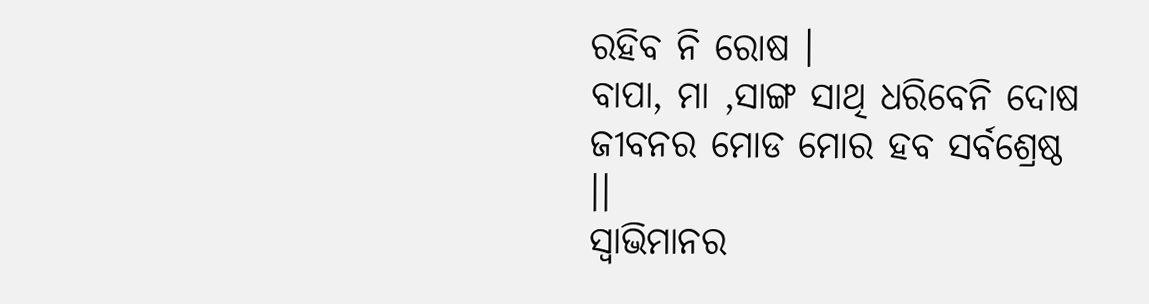ରହିବ ନି ରୋଷ ।
ବାପା, ମା ,ସାଙ୍ଗ ସାଥି ଧରିବେନି ଦୋଷ
ଜୀବନର ମୋଡ ମୋର ହବ ସର୍ବଶ୍ରେଷ୍ଠ ।।
ସ୍ବାଭିମାନର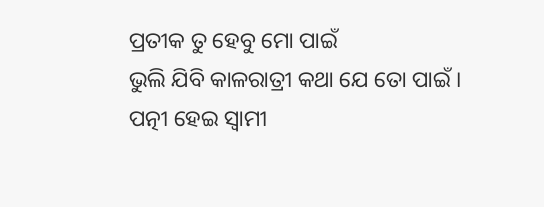ପ୍ରତୀକ ତୁ ହେବୁ ମୋ ପାଇଁ
ଭୁଲି ଯିବି କାଳରାତ୍ରୀ କଥା ଯେ ତୋ ପାଇଁ ।
ପତ୍ନୀ ହେଇ ସ୍ବାମୀ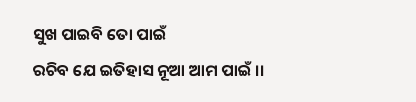ସୁଖ ପାଇବି ତୋ ପାଇଁ
ରଚିବ ଯେ ଇତିହାସ ନୂଆ ଆମ ପାଇଁ ।।